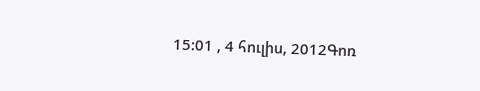15:01 , 4 հուլիս, 2012Գոռ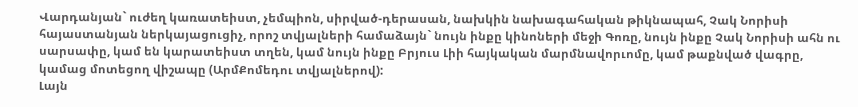Վարդանյան` ուժեղ կառատեիստ, չեմպիոն, սիրված-դերասան, նախկին նախագահական թիկնապահ, Չակ Նորիսի հայաստանյան ներկայացուցիչ, որոշ տվյալների համաձայն` նույն ինքը կինոների մեջի Գոռը, նույն ինքը Չակ Նորիսի ահն ու սարսափը, կամ են կարատեիստ տղեն, կամ նույն ինքը Բրյուս Լիի հայկական մարմնավորւոմը, կամ թաքնված վագրը, կամաց մոտեցող վիշապը (ԱրմՔոմեդու տվյալներով):
Լայն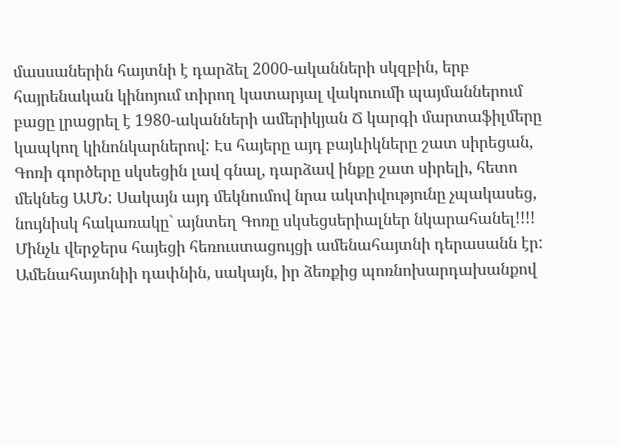մասսաներին հայտնի է դարձել 2000-ականների սկզբին, երբ հայրենական կինոյում տիրող կատարյալ վակուումի պայմաններում բացը լրացրել է 1980-ականների ամերիկյան Ճ կարգի մարտաֆիլմերը կապկող կինոնկարներով: Էս հայերը այդ բայևիկները շատ սիրեցան, Գոռի գործերը սկսեցին լավ գնալ, դարձավ ինքը շատ սիրելի, հետո մեկնեց ԱՄՆ: Սակայն այդ մեկնումով նրա ակտիվությունը չպակասեց, նույնիսկ հակառակը` այնտեղ Գոռը սկսեցսերիալներ նկարահանել!!!! Մինչև վերջերս հայեցի հեռուստացույցի ամենահայտնի դերասանն էր: Ամենահայտնիի դափնին, սակայն, իր ձեռքից պոռնոխարդախանքով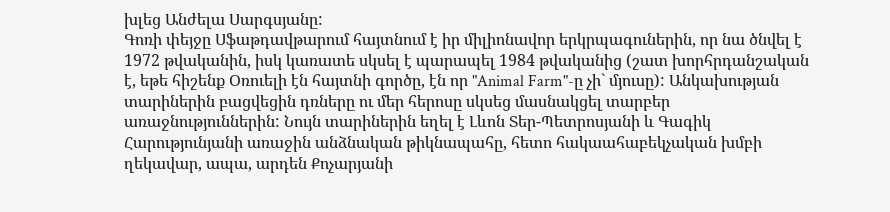խլեց Անժելա Սարգսյանը:
Գոռի փեյջը Սֆաթդավթարում հայտնում է իր միլիոնավոր երկրպագուներին, որ նա ծնվել է 1972 թվականին, իսկ կառատե սկսել է պարապել 1984 թվականից (շատ խորհրդանշական է, եթե հիշենք Օռուելի էն հայտնի գործը, էն որ "Animal Farm"-ը չի` մյուսը): Անկախության տարիներին բացվեցին դռները ու մեր հերոսը սկսեց մասնակցել տարբեր առաջնություններին: Նույն տարիներին եղել է Լևոն Տեր-Պետրոսյանի և Գագիկ Հարությունյանի առաջին անձնական թիկնապահը, հետո հակաահաբեկչական խմբի ղեկավար, ապա, արդեն Քոչարյանի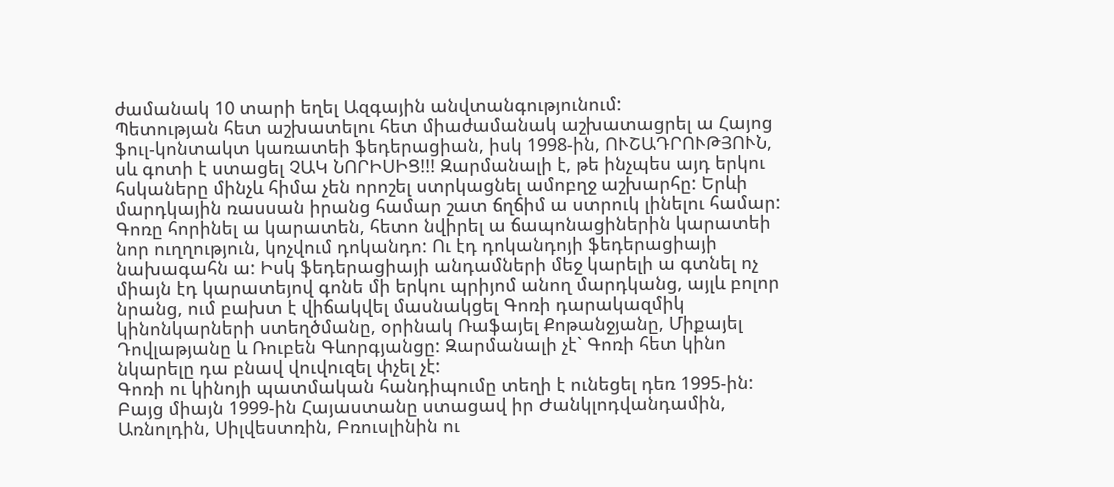ժամանակ 10 տարի եղել Ազգային անվտանգությունում:
Պետության հետ աշխատելու հետ միաժամանակ աշխատացրել ա Հայոց ֆուլ-կոնտակտ կառատեի ֆեդերացիան, իսկ 1998-ին, ՈՒՇԱԴՐՈՒԹՅՈՒՆ, սև գոտի է ստացել ՉԱԿ ՆՈՐԻՍԻՑ!!! Զարմանալի է, թե ինչպես այդ երկու հսկաները մինչև հիմա չեն որոշել ստրկացնել ամոբղջ աշխարհը: Երևի մարդկային ռասսան իրանց համար շատ ճղճիմ ա ստրուկ լինելու համար:
Գոռը հորինել ա կարատեն, հետո նվիրել ա ճապոնացիներին կարատեի նոր ուղղություն, կոչվում դոկանդո: Ու էդ դոկանդոյի ֆեդերացիայի նախագահն ա: Իսկ ֆեդերացիայի անդամների մեջ կարելի ա գտնել ոչ միայն էդ կարատեյով գոնե մի երկու պրիյոմ անող մարդկանց, այլև բոլոր նրանց, ում բախտ է վիճակվել մասնակցել Գոռի դարակազմիկ կինոնկարների ստեղծմանը, օրինակ Ռաֆայել Քոթանջյանը, Միքայել Դովլաթյանը և Ռուբեն Գևորգյանցը: Զարմանալի չէ` Գոռի հետ կինո նկարելը դա բնավ վուվուզել փչել չէ:
Գոռի ու կինոյի պատմական հանդիպումը տեղի է ունեցել դեռ 1995-ին: Բայց միայն 1999-ին Հայաստանը ստացավ իր Ժանկլոդվանդամին, Առնոլդին, Սիլվեստռին, Բռուսլինին ու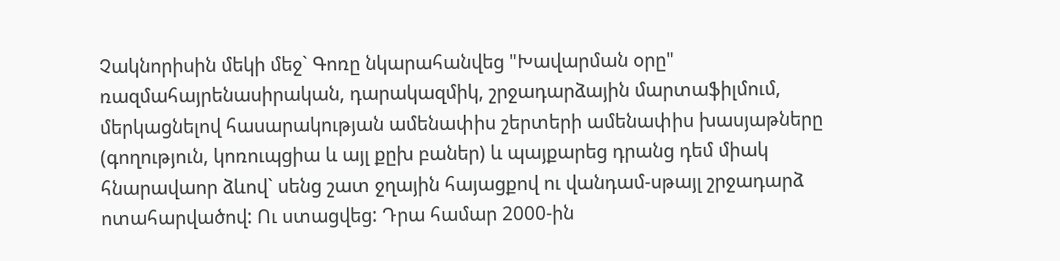Չակնորիսին մեկի մեջ` Գոռը նկարահանվեց "Խավարման օրը" ռազմահայրենասիրական, դարակազմիկ, շրջադարձային մարտաֆիլմում, մերկացնելով հասարակության ամենափիս շերտերի ամենափիս խասյաթները (գողություն, կոռուպցիա և այլ քըխ բաներ) և պայքարեց դրանց դեմ միակ հնարավաոր ձևով` սենց շատ ջղային հայացքով ու վանդամ-սթայլ շրջադարձ ոտահարվածով: Ու ստացվեց: Դրա համար 2000-ին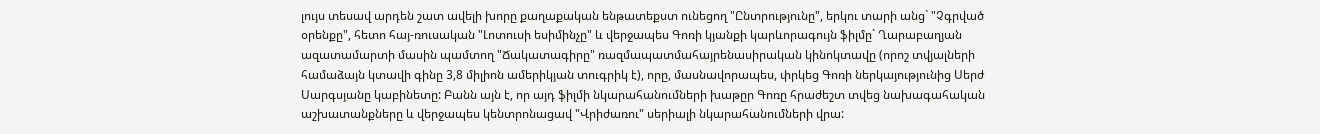լույս տեսավ արդեն շատ ավելի խորը քաղաքական ենթատեքստ ունեցող "Ընտրությունը", երկու տարի անց` "Չգրված օրենքը", հետո հայ-ռուսական "Լոտուսի եսիմինչը" և վերջապես Գոռի կյանքի կարևորագույն ֆիլմը` Ղարաբաղյան ազատամարտի մասին պամտող "Ճակատագիրը" ռազմապատմահայրենասիրական կինոկտավը (որոշ տվյալների համաձայն կտավի գինը 3,8 միլիոն ամերիկյան տուգրիկ է), որը, մասնավորապես, փրկեց Գոռի ներկայությունից Սերժ Սարգսյանը կաբինետը: Բանն այն է, որ այդ ֆիլմի նկարահանումների խաթըր Գոռը հրաժեշտ տվեց նախագահական աշխատանքները և վերջապես կենտրոնացավ "Վրիժառու" սերիալի նկարահանումների վրա: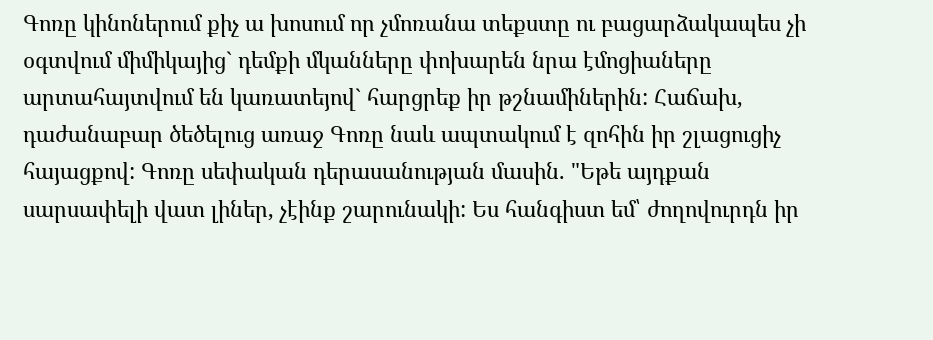Գոռը կինոներում քիչ ա խոսում որ չմոռանա տեքստը ու բացարձակապես չի օգտվում միմիկայից` դեմքի մկանները փոխարեն նրա էմոցիաները արտահայտվում են կառատեյով` հարցրեք իր թշնամիներին: Հաճախ, դաժանաբար ծեծելուց առաջ Գոռը նաև ապտակում է զոհին իր շլացուցիչ հայացքով: Գոռը սեփական դերասանության մասին. "Եթե այդքան սարսափելի վատ լիներ, չէինք շարունակի: Ես հանգիստ եմ՝ ժողովուրդն իր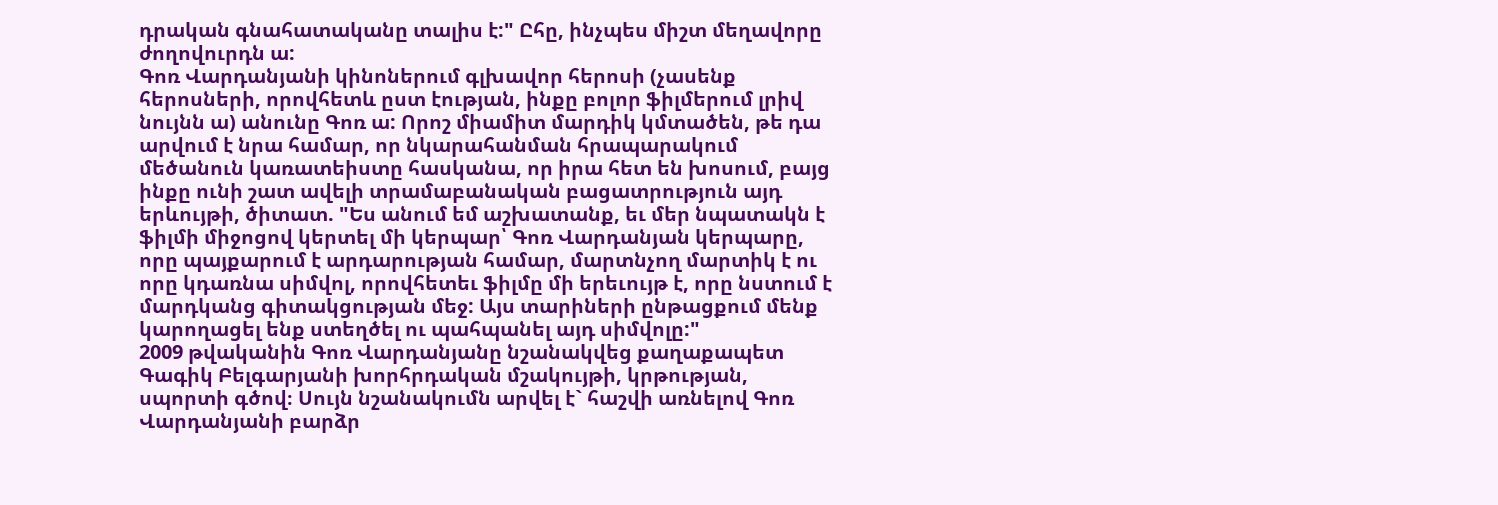դրական գնահատականը տալիս է:" Ըհը, ինչպես միշտ մեղավորը ժողովուրդն ա:
Գոռ Վարդանյանի կինոներում գլխավոր հերոսի (չասենք հերոսների, որովհետև ըստ էության, ինքը բոլոր ֆիլմերում լրիվ նույնն ա) անունը Գոռ ա: Որոշ միամիտ մարդիկ կմտածեն, թե դա արվում է նրա համար, որ նկարահանման հրապարակում մեծանուն կառատեիստը հասկանա, որ իրա հետ են խոսում, բայց ինքը ունի շատ ավելի տրամաբանական բացատրություն այդ երևույթի, ծիտատ. "Ես անում եմ աշխատանք, եւ մեր նպատակն է ֆիլմի միջոցով կերտել մի կերպար՝ Գոռ Վարդանյան կերպարը, որը պայքարում է արդարության համար, մարտնչող մարտիկ է ու որը կդառնա սիմվոլ, որովհետեւ ֆիլմը մի երեւույթ է, որը նստում է մարդկանց գիտակցության մեջ: Այս տարիների ընթացքում մենք կարողացել ենք ստեղծել ու պահպանել այդ սիմվոլը:"
2009 թվականին Գոռ Վարդանյանը նշանակվեց քաղաքապետ Գագիկ Բելգարյանի խորհրդական մշակույթի, կրթության, սպորտի գծով։ Սույն նշանակումն արվել է` հաշվի առնելով Գոռ Վարդանյանի բարձր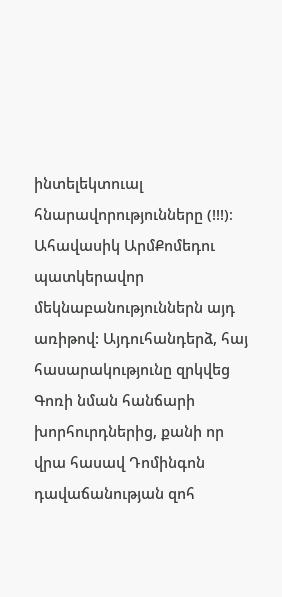ինտելեկտուալ հնարավորությունները (!!!)։ Ահավասիկ ԱրմՔոմեդու պատկերավոր մեկնաբանություններն այդ առիթով: Այդուհանդերձ, հայ հասարակությունը զրկվեց Գոռի նման հանճարի խորհուրդներից, քանի որ վրա հասավ Դոմինգոն դավաճանության զոհ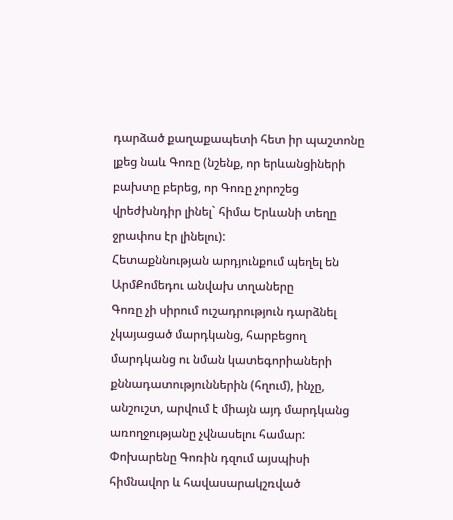դարձած քաղաքապետի հետ իր պաշտոնը լքեց նաև Գոռը (նշենք, որ երևանցիների բախտը բերեց, որ Գոռը չորոշեց վրեժխնդիր լինել` հիմա Երևանի տեղը ջրափոս էր լինելու):
Հետաքննության արդյունքում պեղել են ԱրմՔոմեդու անվախ տղաները
Գոռը չի սիրում ուշադրություն դարձնել չկայացած մարդկանց, հարբեցող մարդկանց ու նման կատեգորիաների քննադատություններին (հղում), ինչը, անշուշտ, արվում է միայն այդ մարդկանց առողջությանը չվնասելու համար: Փոխարենը Գոռին դզում այսպիսի հիմնավոր և հավասարակշռված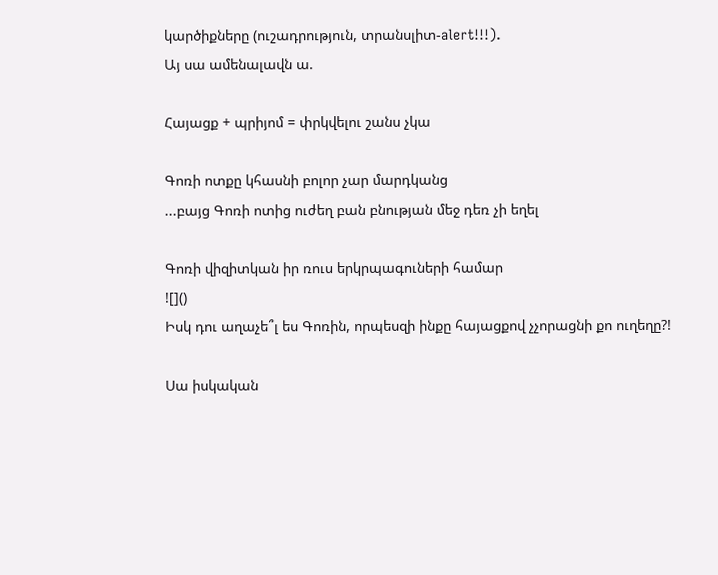կարծիքները (ուշադրություն, տրանսլիտ-alert!!!).
Այ սա ամենալավն ա.

Հայացք + պրիյոմ = փրկվելու շանս չկա

Գոռի ոտքը կհասնի բոլոր չար մարդկանց
...բայց Գոռի ոտից ուժեղ բան բնության մեջ դեռ չի եղել

Գոռի վիզիտկան իր ռուս երկրպագուների համար
![]()
Իսկ դու աղաչե՞լ ես Գոռին, որպեսզի ինքը հայացքով չչորացնի քո ուղեղը?!

Սա իսկական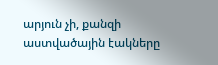արյուն չի, քանզի աստվածային էակները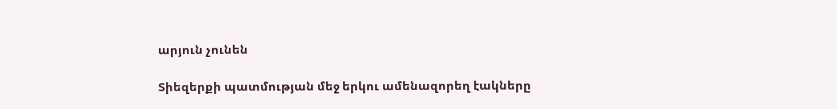արյուն չունեն

Տիեզերքի պատմության մեջ երկու ամենազորեղ էակները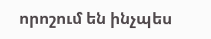որոշում են ինչպես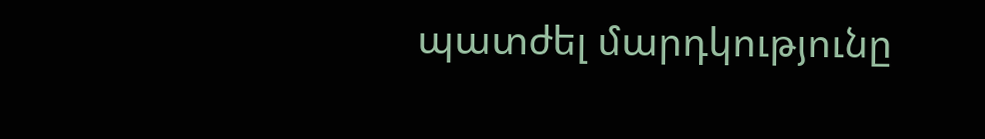պատժել մարդկությունը